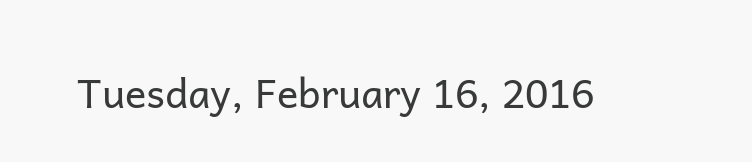Tuesday, February 16, 2016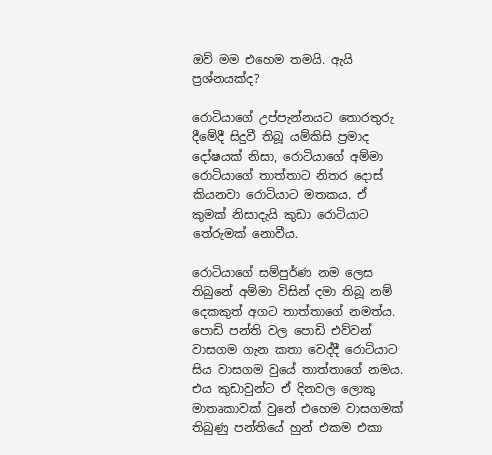ඔව් මම එහෙම තමයි. ඇයි ප්‍රශ්නයක්ද?

රොටියාගේ උප්පැන්නයට තොරතුරු දීමේදී සිදුවී තිබූ යම්කිසි ප්‍රමාද දෝෂයක් නිසා, රොටියාගේ අම්මා රොටියාගේ තාත්තාට නිතර දොස් කියනවා රොටියාට මතකය. ඒ කුමක් නිසාදැයි කුඩා රොටියාට තේරුමක් නොවීය.

රොටියාගේ සම්පුර්ණ නම ලෙස තිබුනේ අම්මා විසින් දමා තිබූ නම් දෙකකුත් අගට තාත්තාගේ නමත්ය. පොඩි පන්ති වල පොඩි එව්වන් වාසගම ගැන කතා වෙද්දී රොටියාට සිය වාසගම වුයේ තාත්තාගේ නමය. එය කුඩාවුන්ට ඒ දිනවල ලොකු මාතෘකාවක් වුනේ එහෙම වාසගමක් තිබුණු පන්තියේ හුන් එකම එකා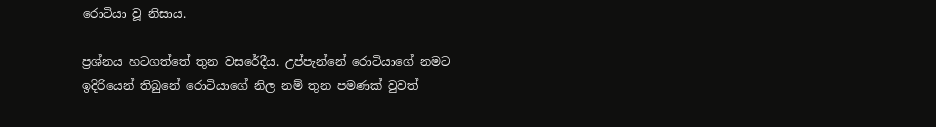රොටියා වූ නිසාය.

ප්‍රශ්නය හටගත්තේ තුන වසරේදීය. උප්පැන්නේ රොටියාගේ නමට ඉදිරියෙන් තිබුනේ රොටියාගේ නිල නම් තුන පමණක් වුවත්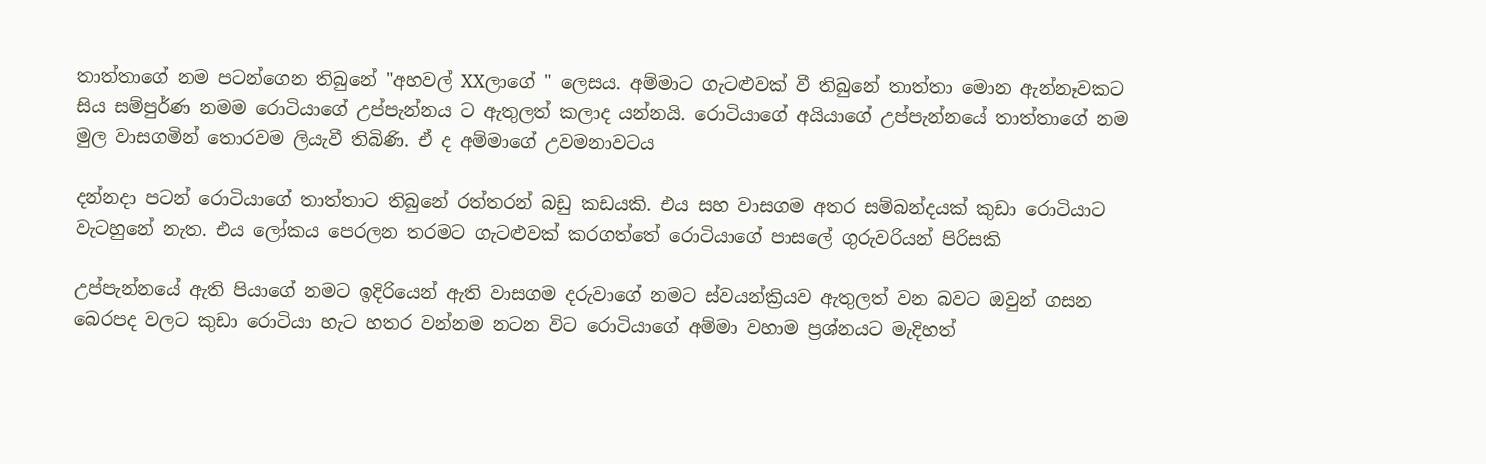තාත්තාගේ නම පටන්ගෙන තිබුනේ "අහවල් XXලාගේ " ලෙසය. අම්මාට ගැටළුවක් වී තිබුනේ තාත්තා මොන ඇන්නෑවකට සිය සම්පුර්ණ නමම රොටියාගේ උප්පැන්නය ට ඇතුලත් කලාද යන්නයි. රොටියාගේ අයියාගේ උප්පැන්නයේ තාත්තාගේ නම මුල වාසගමින් තොරවම ලියැවී තිබිණි. ඒ ද අම්මාගේ උවමනාවටය

දන්නදා පටන් රොටියාගේ තාත්තාට තිබුනේ රත්තරන් බඩු කඩයකි. එය සහ වාසගම අතර සම්බන්දයක් කුඩා රොටියාට වැටහුනේ නැත. එය ලෝකය පෙරලන තරමට ගැටළුවක් කරගත්තේ රොටියාගේ පාසලේ ගුරුවරියන් පිරිසකි

උප්පැන්නයේ ඇති පියාගේ නමට ඉදිරියෙන් ඇති වාසගම දරුවාගේ නමට ස්වයන්ක්‍රියව ඇතුලත් වන බවට ඔවුන් ගසන බෙරපද වලට කුඩා රොටියා හැට හතර වන්නම නටන විට රොටියාගේ අම්මා වහාම ප්‍රශ්නයට මැදිහත්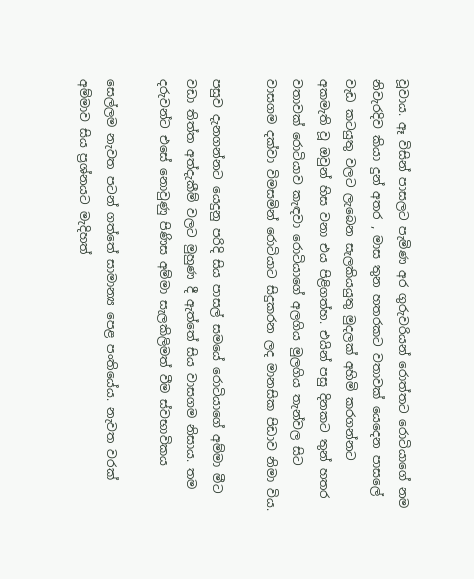වූවාය. ඈ විසින් පාසලට පැමිණ අර ගුරුවරියන් රොත්තට රොටියාගේ නම නිවැරදිව කියා දුන් අතර , මාස තුන හතරකට වතාවක් යෙදෙන පාසලේ වැඩ කටයුතු වලට ලැබෙන සැලකියයුතු මුදලක් අහිමි කරගන්නට අකමැති වූ ඔවුන් හිස වනා එය පිළිගත්හ. එයින් පසු දිනකට තුන් හතර වතාවක් රොටියාව කැඳවා රොටියාගේ අලගිය මුලගිය තැන්වල සිට වාසගම දක්වා විමසමින් රොටියාට සිදුකරන ලද මානසික පිඩාව නිමා විය.

පසුව දැනගන්නට යෙදුනු පරිදි සිය පාසල් සමයේ රොටියාගේ අම්මා මීට වඩා තිත්ත අත්දැකීම් වලට මුහුණ දී ඇත්තේ සිය වාසගම නිසාය. තම දරුවන්ට එසේ නොවුණු පිණිස අම්මා සැලකිලිමත් වීම ස්වභාවිකය

සෙල්ලම නැවත පටන් ගත්තේ සාමාන්‍ය පෙළ පංතියේය. නැවත වරක් අම්මාව සිය ප්‍රශ්නයට මැදිහත්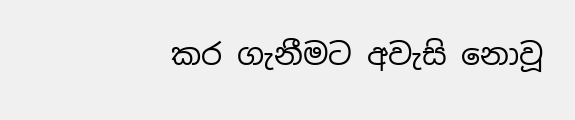කර ගැනීමට අවැසි නොවූ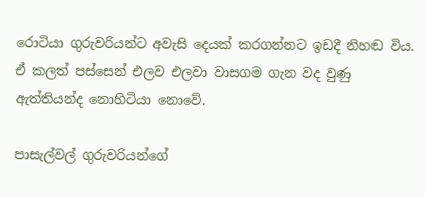රොටියා ගුරුවරියන්ට අවැසි දෙයක් කරගන්නට ඉඩදී නිහඬ විය. ඒ කලත් පස්සෙන් එලව එලවා වාසගම ගැන වද වුණු ඇත්තියන්ද නොහිටියා නොවේ.

පාසැල්වල් ගුරුවරියන්ගේ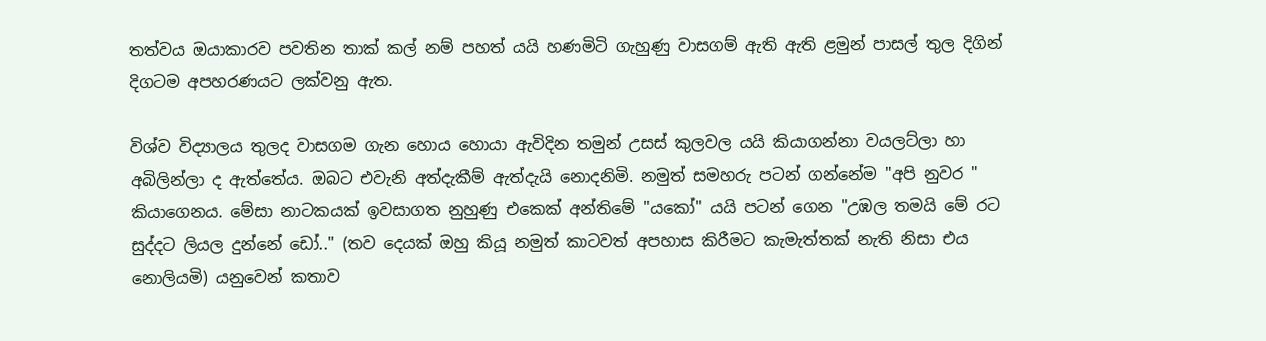තත්වය ඔයාකාරව පවතින තාක් කල් නම් පහත් යයි හණමිටි ගැහුණු වාසගම් ඇති ඇති ළමුන් පාසල් තුල දිගින් දිගටම අපහරණයට ලක්වනු ඇත.

විශ්ව විද්‍යාලය තුලද වාසගම ගැන හොය හොයා ඇවිදින තමුන් උසස් කුලවල යයි කියාගන්නා වයලට්ලා හා අබිලින්ලා ද ඇත්තේය. ඔබට එවැනි අත්දැකීම් ඇත්දැයි නොදනිමි. නමුත් සමහරු පටන් ගන්නේම "අපි නුවර " කියාගෙනය. මේසා නාටකයක් ඉවසාගත නුහුණු එකෙක් අන්තිමේ "යකෝ" යයි පටන් ගෙන "උඹල තමයි මේ රට සුද්දට ලියල දුන්නේ ඩෝ.." (තව දෙයක් ඔහු කියූ නමුත් කාටවත් අපහාස කිරීමට කැමැත්තක් නැති නිසා එය නොලියමි) යනුවෙන් කතාව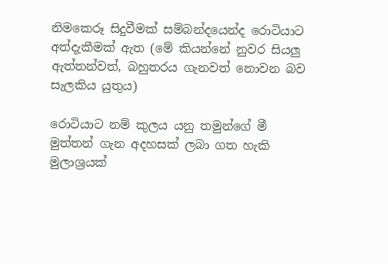නිමකෙරූ සිදුවීමක් සම්බන්දයෙන්ද රොටියාට අත්දැකීමක් ඇත (මේ කියන්නේ නුවර සියලු ඇත්තන්වත්, බහුතරය ගැනවත් නොවන බව සැලකිය යුතුය)

රොටියාට නම් කුලය යනු තමුන්ගේ මී මුත්තන් ගැන අදහසක් ලබා ගත හැකි මුලාශ්‍රයක්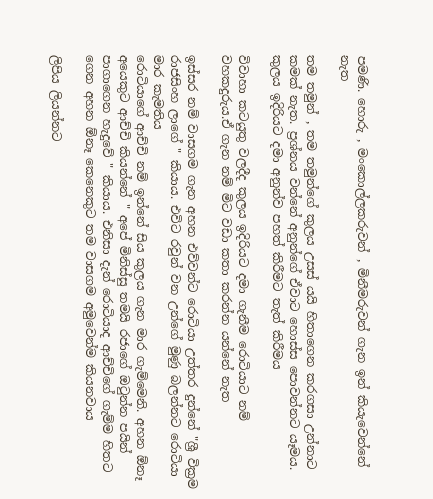පමණි. හොරු , මංකොල්ලකරුවන් , මිනීමරුවන් ගැන ඉන් කියැවෙන්නේ නැත

තම තමුන් , තම තමුන්ගේ කුලය උසස් යයි හිතාගෙන කරගසා උන්නාට කමක් නැත. ප්‍රශ්නය වන්නේ අනුන්ගේ ඒවාට හොස්ස පොවන්නට යෑමය. කුලය ඉදිරියට දමා අනුන්ව පහත් කිරීමට තැත් කිරීමය

විවාහා කටයුතු වලදීද කුලය ඉදිරියට දමා ගැනීම රොටියාට නම් වහකදුරුය.ඒ ගැන නම් මිට වඩා කතා කරන්න යන්නේ නැත

ඉස්සර නම් වාසගම ගැන අහන එව්වන්ට රොටියා උත්තර දුන්නේ "ශ්‍රී වික්‍රම රාජසිංහ ලාගේ " කියාය. එවිට රවුන් වන උන්ගේ මුණු බලන්නට රොටියා මාර කැමතිය
රොටියාගේ ආච්චි නම් ඉන්නේ සිය කුලය ගැන මාර ගැම්මෙනි. අහන ඕනෑ අයෙකුට ආච්චි කියන්නේ " අපේ මිනිස්සු තමයි රජාගේ ඔටුන්න පයින් පාගාගෙන හැදුවේ " කියාය. එනිසා දැන් රොටියාද ආච්චිගේ ගැම්ම හිතට ගෙන අහන ඕනෑ කෙනෙකුට තම වාසගම අමුවෙන්ම කියනවාය

ලිපිය ලියන්නට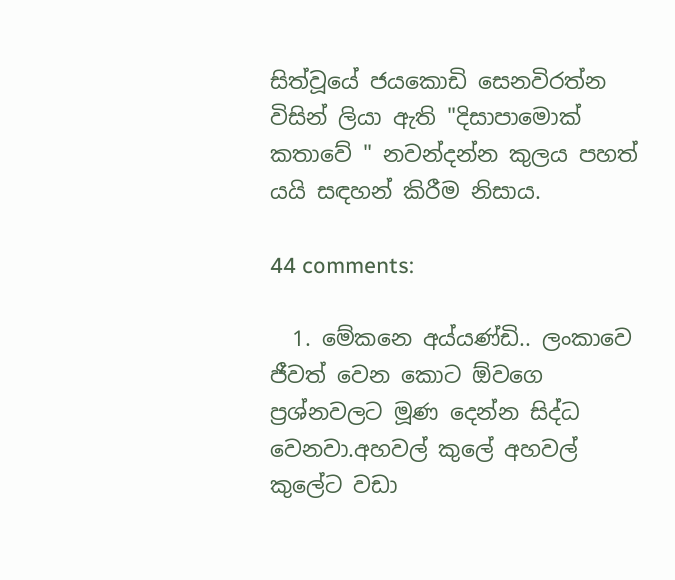සිත්වූයේ ජයකොඩි සෙනවිරත්න විසින් ලියා ඇති "දිසාපාමොක් කතාවේ " නවන්දන්න කුලය පහත් යයි සඳහන් කිරීම නිසාය.

44 comments:

  1. මේකනෙ අය්යණ්ඩි.. ලංකාවෙ ජීවත් වෙන කොට ඕවගෙ ප්‍රශ්නවලට මූණ දෙන්න සිද්ධ වෙනවා.අහවල් කුලේ අහවල් කුලේට වඩා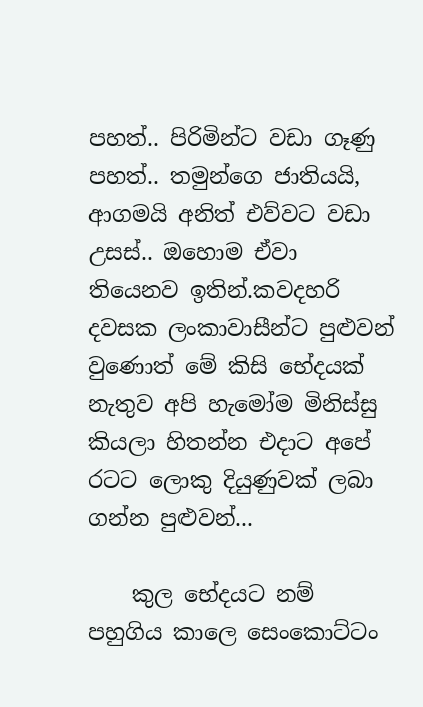පහත්.. පිරිමින්ට වඩා ගෑණු පහත්.. තමුන්ගෙ ජාතියයි, ආගමයි අනිත් එව්වට වඩා උසස්.. ඔහොම ඒවා තියෙනව ඉතින්.කවදහරි දවසක ලංකාවාසීන්ට පුළුවන් වුණොත් මේ කිසි භේදයක් නැතුව අපි හැමෝම මිනිස්සු කියලා හිතන්න එදාට අපේ රටට ලොකු දියුණුවක් ලබා ගන්න පුළුවන්...

    කුල භේදයට නම් පහුගිය කාලෙ සෙංකොට්ටං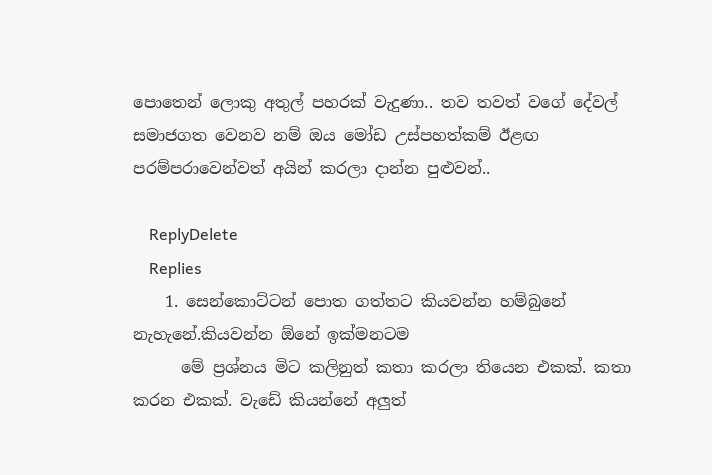පොතෙන් ලොකු අතුල් පහරක් වැදුණා.. තව තවත් වගේ දේවල් සමාජගත වෙනව නම් ඔය මෝඩ උස්පහත්කම් ඊළඟ පරම්පරාවෙන්වත් අයින් කරලා දාන්න පුළුවන්..

    ReplyDelete
    Replies
    1. සෙන්කොට්ටන් පොත ගත්තට කියවන්න හම්බුනේ නැහැනේ.කියවන්න ඕනේ ඉක්මනටම
      මේ ප්‍රශ්නය මිට කලිනුත් කතා කරලා තියෙන එකක්. කතා කරන එකක්. වැඩේ කියන්නේ අලුත්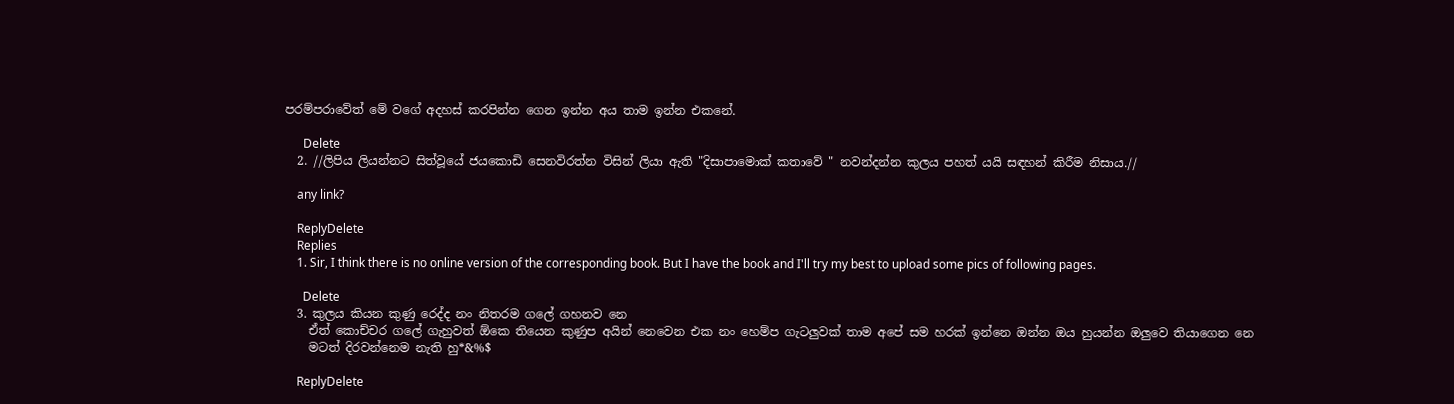පරම්පරාවේත් මේ වගේ අදහස් කරපින්න ගෙන ඉන්න අය තාම ඉන්න එකනේ.

      Delete
  2. //ලිපිය ලියන්නට සිත්වූයේ ජයකොඩි සෙනවිරත්න විසින් ලියා ඇති "දිසාපාමොක් කතාවේ " නවන්දන්න කුලය පහත් යයි සඳහන් කිරීම නිසාය.//

    any link?

    ReplyDelete
    Replies
    1. Sir, I think there is no online version of the corresponding book. But I have the book and I'll try my best to upload some pics of following pages.

      Delete
  3. කුලය කියන කුණු රෙද්ද නං නිතරම ගලේ ගහනව නෙ
    ඒත් කොච්චර ගලේ ගැහුවත් ඕකෙ තියෙන කුණුප අයින් නෙවෙන එක නං හෙම්ප ගැටලුවක් තාම අපේ සම හරක් ඉන්නෙ ඔන්න ඔය හුයන්න ඔලුවෙ තියාගෙන නෙ
    මටත් දිරවන්නෙම නැති හු*&%$

    ReplyDelete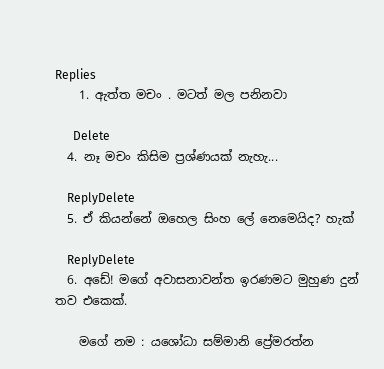Replies
    1. ඇත්ත මචං . මටත් මල පනිනවා

      Delete
  4. නෑ මචං කිසිම ප්‍රශ්ණයක් නැහැ...

    ReplyDelete
  5. ඒ කියන්නේ ඔහෙල සිංහ ලේ නෙමෙයිද? හැක්

    ReplyDelete
  6. අඩේ! මගේ අවාසනාවන්ත ඉරණමට මුහුණ දුන් තව එකෙක්.

    මගේ නම : යශෝධා සම්මානි ප්‍රේමරත්න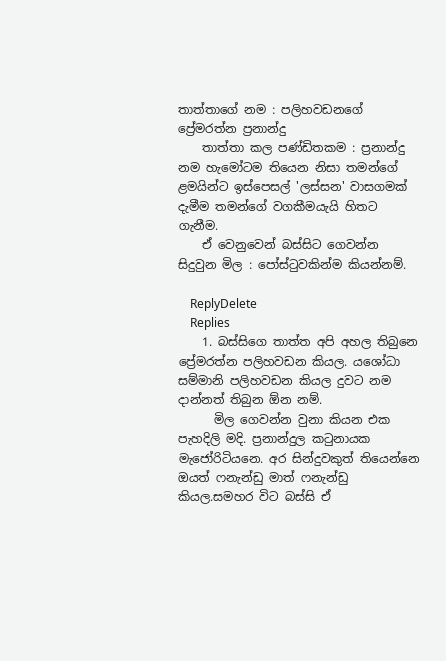තාත්තාගේ නම : පලිහවඩනගේ ප්‍රේමරත්න ප්‍රනාන්දු
    තාත්තා කල පණ්ඩිතකම : ප්‍රනාන්දු නම හැමෝටම තියෙන නිසා තමන්ගේ ළමයින්ට ඉස්පෙසල් 'ලස්සන' වාසගමක් දැමීම තමන්ගේ වගකීමයැයි හිතට ගැනීම.
    ඒ වෙනුවෙන් බස්සිට ගෙවන්න සිදුවුන මිල : පෝස්ටුවකින්ම කියන්නම්.

    ReplyDelete
    Replies
    1. බස්සිගෙ තාත්ත අපි අහල තිබුනෙ ප්‍රේමරත්න පලිහවඩන කියල. යශෝධා සම්මානි පලිහවඩන කියල දුවට නම දාන්නත් තිබුන ඕන නම්.
      මිල ගෙවන්න වුනා කියන එක පැහදිලි මදි. ප්‍රනාන්දුල කටුනායක මැජෝරිටියනෙ. අර සින්දුවකුත් තියෙන්නෙ ඔයත් ෆනැන්ඩු මාත් ෆනැන්ඩු කියල.සමහර විට බස්සි ඒ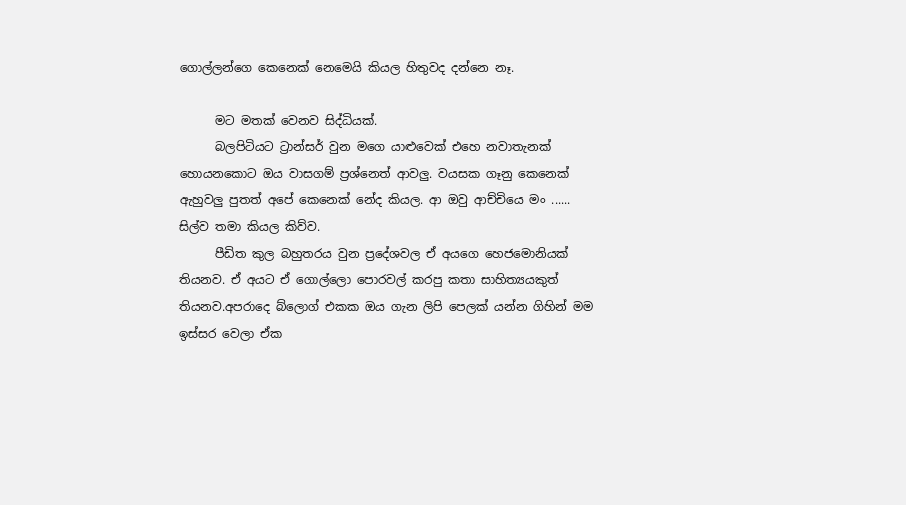ගොල්ලන්ගෙ කෙනෙක් නෙමෙයි කියල හිතුවද දන්නෙ නෑ.

      මට මතක් වෙනව සිද්ධියක්.
      බලපිටියට ට්‍රාන්සර් වුන මගෙ යාළුවෙක් එහෙ නවාතැනක් හොයනකොට ඔය වාසගම් ප්‍රශ්නෙත් ආවලු. වයසක ගෑනු කෙනෙක් ඇහුවලු පුතත් අපේ කෙනෙක් නේද කියල. ආ ඔවු ආච්චියෙ මං ...... සිල්ව තමා කියල කිව්ව.
      පීඩිත කුල බහුතරය වුන ප්‍රදේශවල ඒ අයගෙ හෙජමොනියක් තියනව. ඒ අයට ඒ ගොල්ලො පොරවල් කරපු කතා සාහිත්‍යයකුත් තියනව.අපරාදෙ බ්ලොග් එකක ඔය ගැන ලිපි පෙලක් යන්න ගිහින් මම ඉස්සර වෙලා ඒක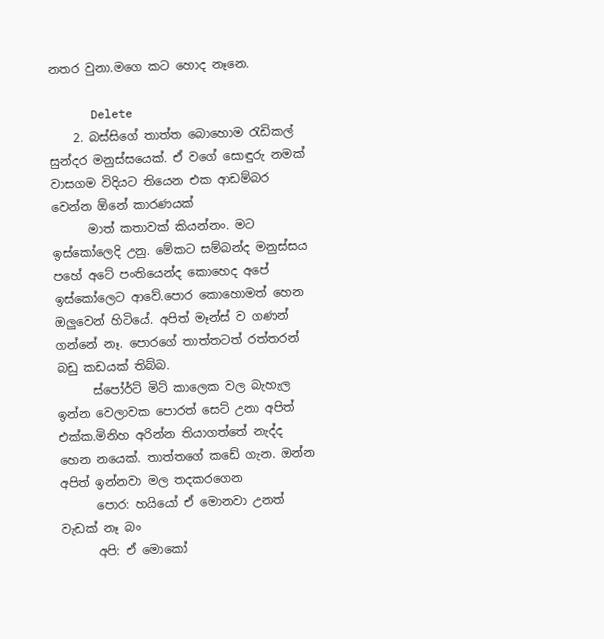නතර වුනා.මගෙ කට හොද නෑනෙ.

      Delete
    2. බස්සිගේ තාත්ත බොහොම රැඩිකල් සුන්දර මනුස්සයෙක්. ඒ වගේ සොඳුරු නමක් වාසගම විදියට තියෙන එක ආඩම්බර වෙන්න ඕනේ කාරණයක්
      මාත් කතාවක් කියන්නං. මට ඉස්කෝලෙදි උනු. මේකට සම්බන්ද මනුස්සය පහේ අටේ පංතියෙන්ද කොහෙද අපේ ඉස්කෝලෙට ආවේ.පොර කොහොමත් හෙන ඔලුවෙන් හිටියේ. අපිත් මෑන්ස් ව ගණන් ගන්නේ නෑ. පොරගේ තාත්තටත් රත්තරන් බඩු කඩයක් තිබ්බ.
      ස්පෝර්ට් මිට් කාලෙක වල බැහැල ඉන්න වෙලාවක පොරත් සෙට් උනා අපිත් එක්ක.මිනිහ අරින්න තියාගත්තේ නැද්ද හෙන නයෙක්. තාත්තගේ කඩේ ගැන. ඔන්න අපිත් ඉන්නවා මල තදකරගෙන
      පොර: හයියෝ ඒ මොනවා උනත් වැඩක් නෑ බං
      අපි: ඒ මොකෝ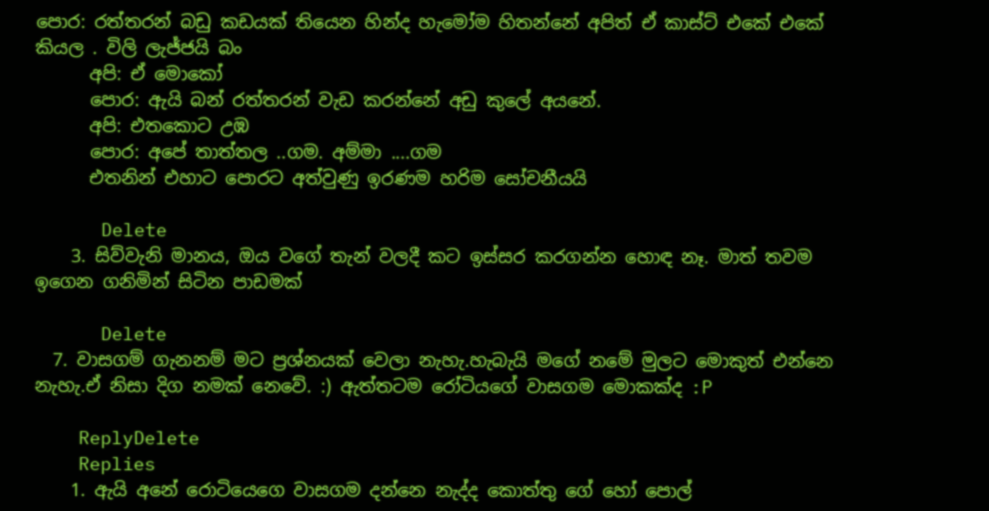පොර: රත්තරන් බඩු කඩයක් තියෙන හින්ද හැමෝම හිතන්නේ අපිත් ඒ කාස්ට් එකේ එකේ කියල . විලි ලැජ්ජයි බං
      අපි: ඒ මොකෝ
      පොර: ඇයි බන් රත්තරන් වැඩ කරන්නේ අඩු කුලේ අයනේ.
      අපි: එතකොට උඹ
      පොර: අපේ තාත්තල ..ගම. අම්මා ....ගම
      එතනින් එහාට පොරට අත්වුණු ඉරණම හරිම සෝචනීයයි

      Delete
    3. සිව්වැනි මානය, ඔය වගේ තැන් වලදී කට ඉස්සර කරගන්න හොඳ නෑ. මාත් තවම ඉගෙන ගනිමින් සිටින පාඩමක්

      Delete
  7. වාසගම් ගැනනම් මට ප්‍රශ්නයක් වෙලා නැහැ.හැබැයි මගේ නමේ මුලට මොකුත් එන්නෙ නැහැ.ඒ නිසා දිග නමක් නෙවේ. :) ඇත්තටම රෝටියගේ වාසගම මොකක්ද :P

    ReplyDelete
    Replies
    1. ඇයි අනේ රොටියෙගෙ වාසගම දන්නෙ නැද්ද කොත්තු ගේ හෝ පොල්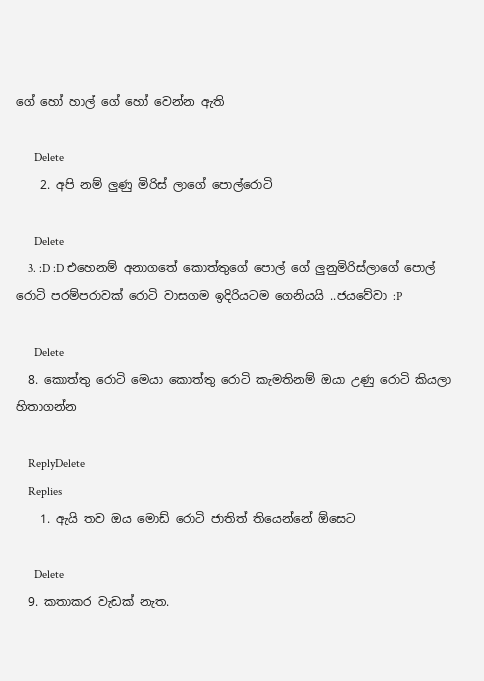ගේ හෝ හාල් ගේ හෝ වෙන්න ඇති

      Delete
    2. අපි නම් ලුණු මිරිස් ලාගේ පොල්රොටි

      Delete
    3. :D :D එහෙනම් අනාගතේ කොත්තුගේ පොල් ගේ ලුනුමිරිස්ලාගේ පොල් රොටි පරම්පරාවක් රොටි වාසගම ඉදිරියටම ගෙනියයි ..ජයවේවා :P

      Delete
  8. කොත්තු රොටි මෙයා කොත්තු රොටි කැමතිනම් ඔයා උණු රොටි කියලා හිතාගන්න

    ReplyDelete
    Replies
    1. ඇයි තව ඔය මොඩ් රොටි ජාතිත් තියෙන්නේ ඕසෙට

      Delete
  9. කතාකර වැඩක් නැත.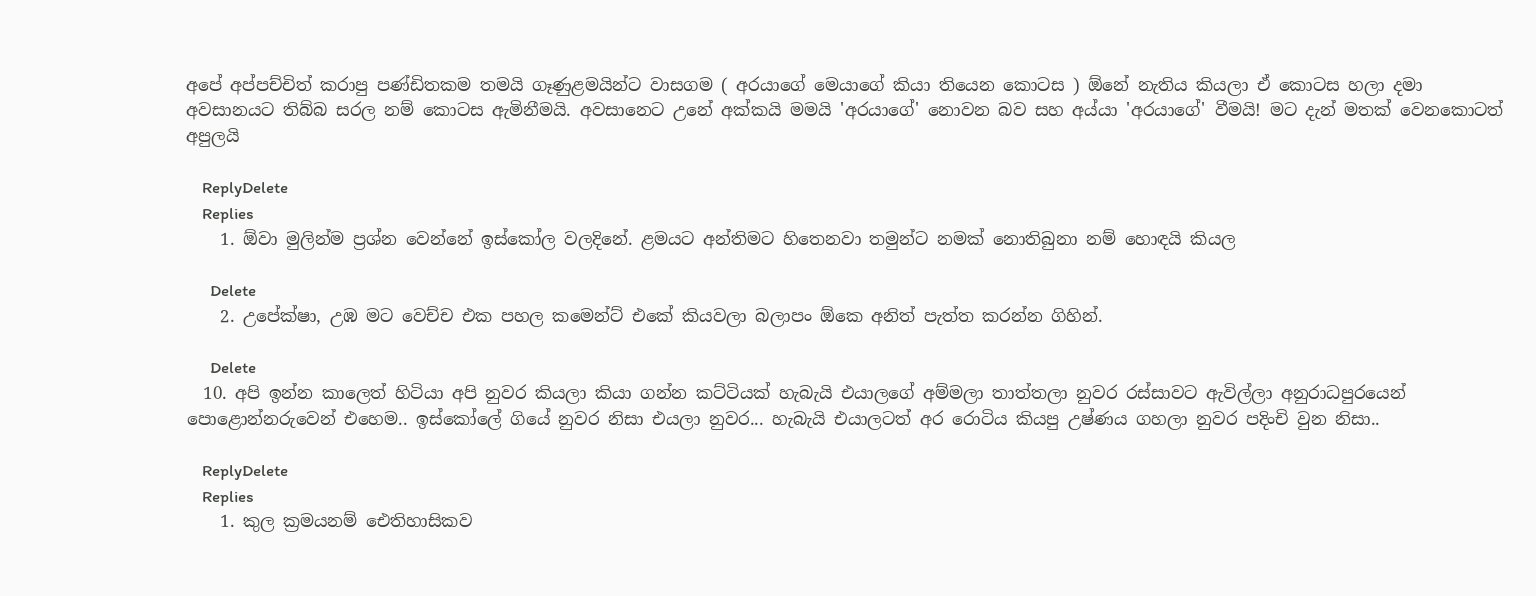අපේ අප්පච්චිත් කරාපු පණ්ඩිතකම තමයි ගෑණුළමයින්ට වාසගම ( අරයාගේ මෙයාගේ කියා තියෙන කොටස ) ඕනේ නැතිය කියලා ඒ කොටස හලා දමා අවසානයට තිබ්බ සරල නම් කොටස ඇමිනීමයි. අවසානෙට උනේ අක්කයි මමයි 'අරයාගේ' නොවන බව සහ අය්යා 'අරයාගේ' වීමයි! මට දැන් මතක් වෙනකොටත් අපුලයි

    ReplyDelete
    Replies
    1. ඕවා මුලින්ම ප්‍රශ්න වෙන්නේ ඉස්කෝල වලදිනේ. ළමයට අන්තිමට හිතෙනවා තමුන්ට නමක් නොතිබුනා නම් හොඳයි කියල

      Delete
    2. උපේක්ෂා, උඹ මට වෙච්ච එක පහල කමෙන්ට් එකේ කියවලා බලාපං ඕකෙ අනිත් පැත්ත කරන්න ගිහින්.

      Delete
  10. අපි ඉන්න කාලෙත් හිටියා අපි නුවර කියලා කියා ගන්න කට්ටියක් හැබැයි එයාලගේ අම්මලා තාත්තලා නුවර රස්සාවට ඇවිල්ලා අනුරාධපුරයෙන් පොළොන්නරුවෙන් එහෙම.. ඉස්කෝලේ ගියේ නුවර නිසා එයලා නුවර... හැබැයි එයාලටත් අර රොටිය කියපු උෂ්ණය ගහලා නුවර පදිංචි වුන නිසා..

    ReplyDelete
    Replies
    1. කුල ක්‍රමයනම් ඓතිහාසිකව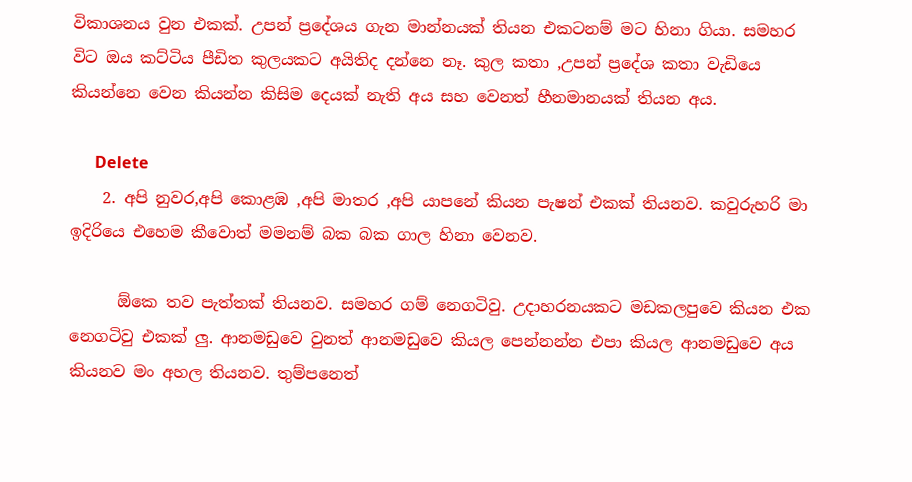විකාශනය වුන එකක්. උපන් ප්‍රදේශය ගැන මාන්නයක් තියන එකටනම් මට හිනා ගියා. සමහර විට ඔය කට්ටිය පීඩිත කුලයකට අයිතිද දන්නෙ නෑ. කුල කතා ,උපන් ප්‍රදේශ කතා වැඩියෙ කියන්නෙ වෙන කියන්න කිසිම දෙයක් නැති අය සහ වෙනත් හීනමානයක් තියන අය.

      Delete
    2. අපි නුවර,අපි කොළඹ ,අපි මාතර ,අපි යාපනේ කියන පැෂන් එකක් තියනව. කවුරුහරි මා ඉදිරියෙ එහෙම කීවොත් මමනම් බක බක ගාල හිනා වෙනව.

      ඕකෙ තව පැත්තක් තියනව. සමහර ගම් නෙගටිවු. උදාහරනයකට මඩකලපුවෙ කියන එක නෙගටිවු එකක් ලු. ආනමඩුවෙ වුනත් ආනමඩුවෙ කියල පෙන්නන්න එපා කියල ආනමඩුවෙ අය කියනව මං අහල තියනව. තුම්පනෙත්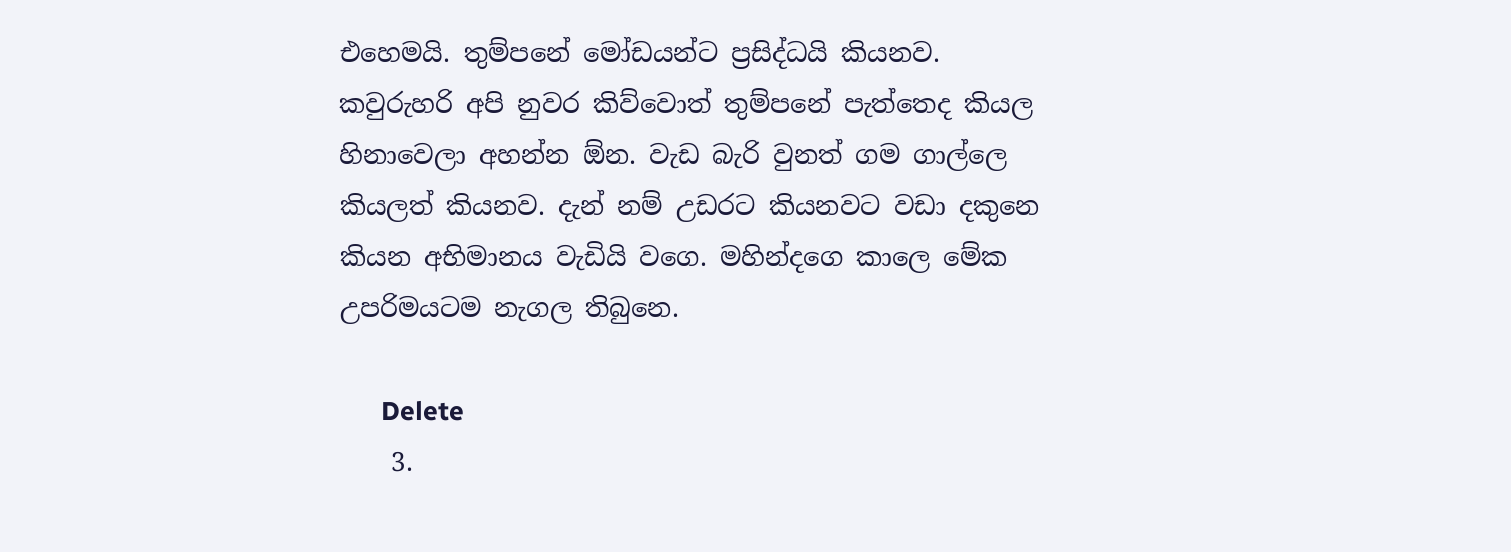එහෙමයි. තුම්පනේ මෝඩයන්ට ප්‍රසිද්ධයි කියනව. කවුරුහරි අපි නුවර කිව්වොත් තුම්පනේ පැත්තෙද කියල හිනාවෙලා අහන්න ඕන. වැඩ බැරි වුනත් ගම ගාල්ලෙ කියලත් කියනව. දැන් නම් උඩරට කියනවට වඩා දකුනෙ කියන අභිමානය වැඩියි වගෙ. මහින්දගෙ කාලෙ මේක උපරිමයටම නැගල තිබුනෙ.

      Delete
    3.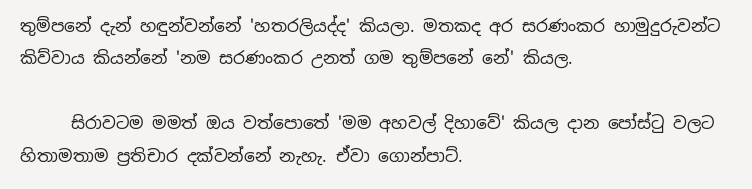තුම්පනේ දැන් හඳුන්වන්නේ 'හතරලියද්ද' කියලා. මතකද අර සරණංකර හාමුදුරුවන්ට කිව්වාය කියන්නේ 'නම සරණංකර උනත් ගම තුම්පනේ නේ' කියල.

      සිරාවටම මමත් ඔය වත්පොතේ 'මම අහවල් දිහාවේ' කියල දාන පෝස්ටු වලට හිතාමතාම ප්‍රතිචාර දක්වන්නේ නැහැ. ඒවා ගොන්පාට්.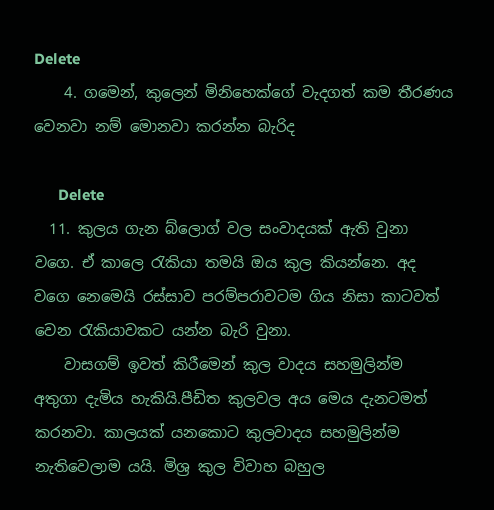Delete
    4. ගමෙන්, කුලෙන් මිනිහෙක්ගේ වැදගත් කම තීරණය වෙනවා නම් මොනවා කරන්න බැරිද

      Delete
  11. කුලය ගැන බ්ලොග් වල සංවාදයක් ඇති වුනා වගෙ. ඒ කාලෙ රැකියා තමයි ඔය කුල කියන්නෙ. අද වගෙ නෙමෙයි රස්සාව පරම්පරාවටම ගිය නිසා කාටවත් වෙන රැකියාවකට යන්න බැරි වුනා.
    වාසගම් ඉවත් කිරීමෙන් කුල වාදය සහමුලින්ම අතුගා දැමිය හැකියි.පීඩිත කුලවල අය මෙය දැනටමත් කරනවා. කාලයක් යනකොට කුලවාදය සහමුලින්ම නැතිවෙලාම යයි. මිශ්‍ර කුල විවාහ බහුල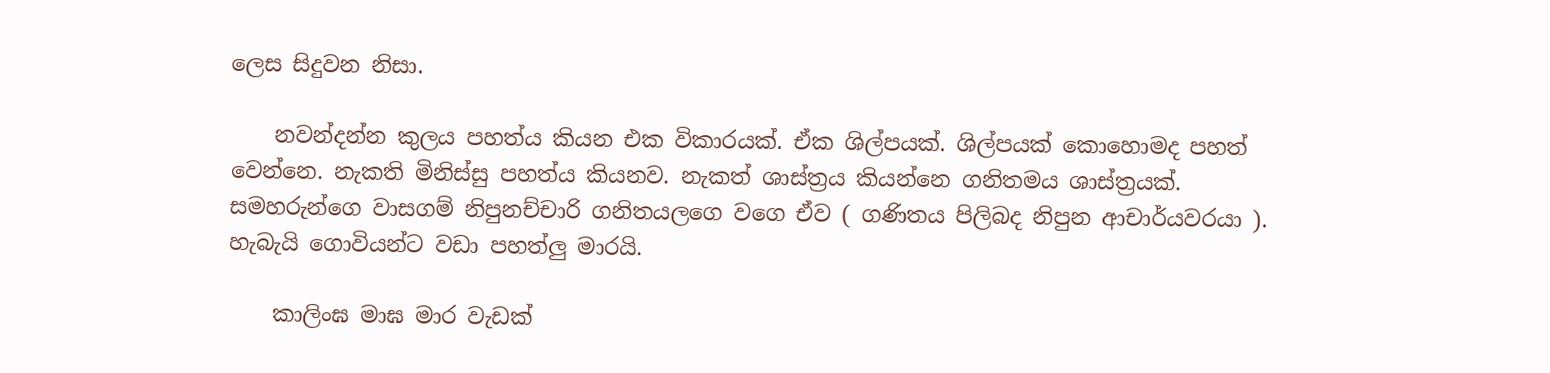ලෙස සිදුවන නිසා.

    නවන්දන්න කුලය පහත්ය කියන එක විකාරයක්. ඒක ශිල්පයක්. ශිල්පයක් කොහොමද පහත් වෙන්නෙ. නැකති මිනිස්සු පහත්ය කියනව. නැකත් ශාස්ත්‍රය කියන්නෙ ගනිතමය ශාස්ත්‍රයක්. සමහරුන්ගෙ වාසගම් නිපුනච්චාරි ගනිතයලගෙ වගෙ ඒව ( ගණිතය පිලිබද නිපුන ආචාර්යවරයා ). හැබැයි ගොවියන්ට වඩා පහත්ලු මාරයි.

    කාලිංඝ මාඝ මාර වැඩක්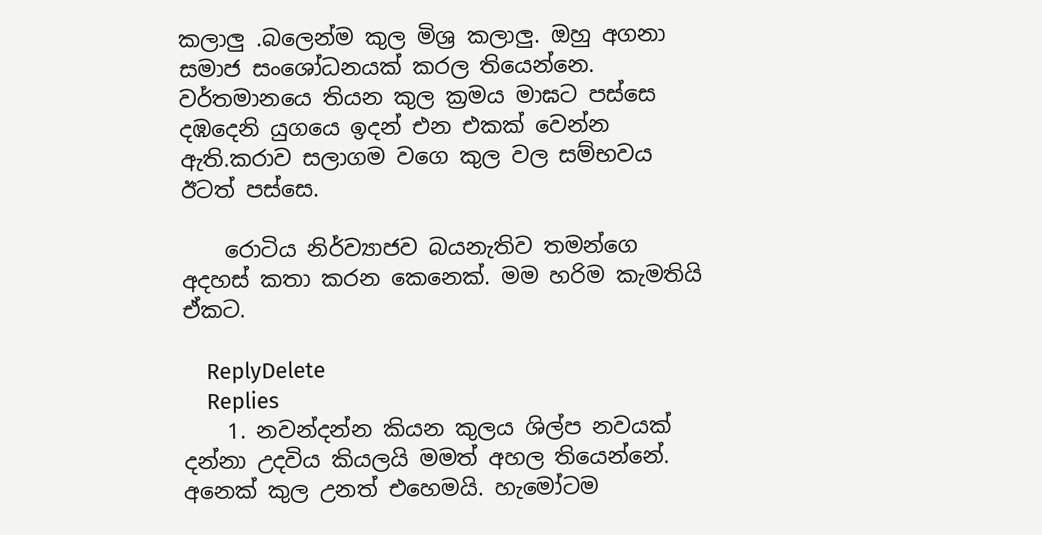කලාලු .බලෙන්ම කුල මිශ්‍ර කලාලු. ඔහු අගනා සමාජ සංශෝධනයක් කරල තියෙන්නෙ. වර්තමානයෙ තියන කුල ක්‍රමය මාඝට පස්සෙ දඹදෙනි යුගයෙ ඉදන් එන එකක් වෙන්න ඇති.කරාව සලාගම වගෙ කුල වල සම්භවය ඊටත් පස්සෙ.

    රොටිය නිර්ව්‍යාජව බයනැතිව තමන්ගෙ අදහස් කතා කරන කෙනෙක්. මම හරිම කැමතියි ඒකට.

    ReplyDelete
    Replies
    1. නවන්දන්න කියන කුලය ශිල්ප නවයක් දන්නා උදවිය කියලයි මමත් අහල තියෙන්නේ. අනෙක් කුල උනත් එහෙමයි. හැමෝටම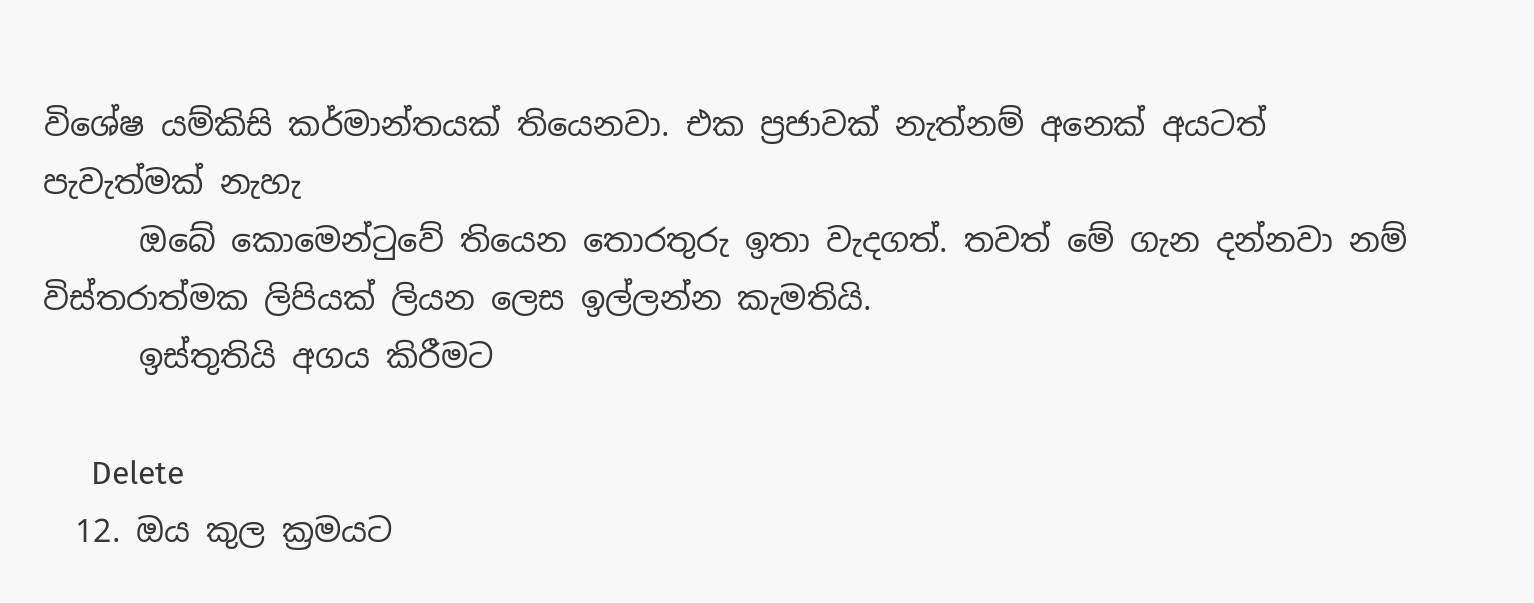විශේෂ යම්කිසි කර්මාන්තයක් තියෙනවා. එක ප්‍රජාවක් නැත්නම් අනෙක් අයටත් පැවැත්මක් නැහැ
      ඔබේ කොමෙන්ටුවේ තියෙන තොරතුරු ඉතා වැදගත්. තවත් මේ ගැන දන්නවා නම් විස්තරාත්මක ලිපියක් ලියන ලෙස ඉල්ලන්න කැමතියි.
      ඉස්තුතියි අගය කිරීමට

      Delete
  12. ඔය කුල ක්‍රමයට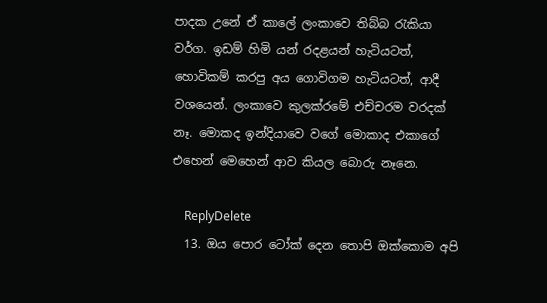පාදක උනේ ඒ කාලේ ලංකාවෙ තිබ්බ රැකියා වර්ග. ඉඩම් හිමි යන් රදළයන් හැටියටත්, හොවිකම් කරපු අය ගොවිගම හැටියටත්, ආදී වශයෙන්. ලංකාවෙ කුලක්රමේ එච්චරම වරදක් නෑ. මොකද ඉන්දියාවෙ වගේ මොකාද එකාගේ එහෙන් මෙහෙන් ආව කියල බොරු නෑනෙ.

    ReplyDelete
  13. ඔය පොර ටෝක් දෙන තොපි ඔක්කොම අපි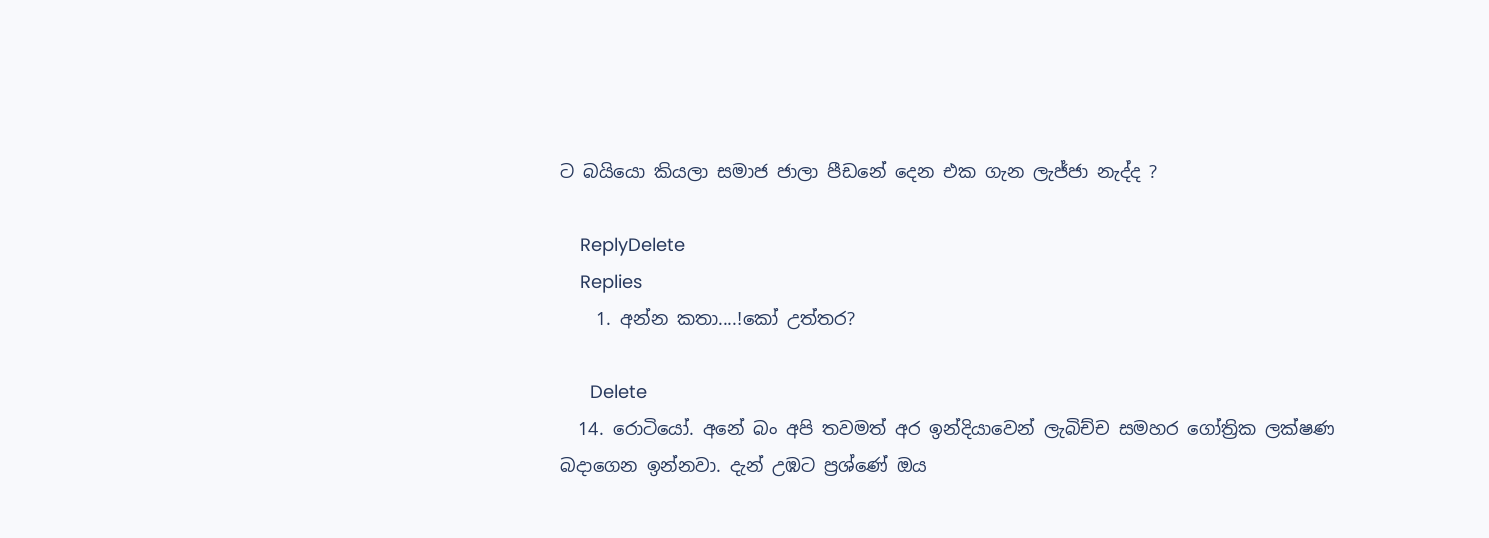ට බයියො කියලා සමාජ ජාලා පීඩනේ දෙන එක ගැන ලැජ්ජා නැද්ද ?

    ReplyDelete
    Replies
    1. අන්න කතා....!කෝ උත්තර?

      Delete
  14. රොටියෝ. අනේ බං අපි තවමත් අර ඉන්දියාවෙන් ලැබිච්ච සමහර ගෝත්‍රික ලක්ෂණ බදාගෙන ඉන්නවා. දැන් උඹට ප්‍රශ්ණේ ඔය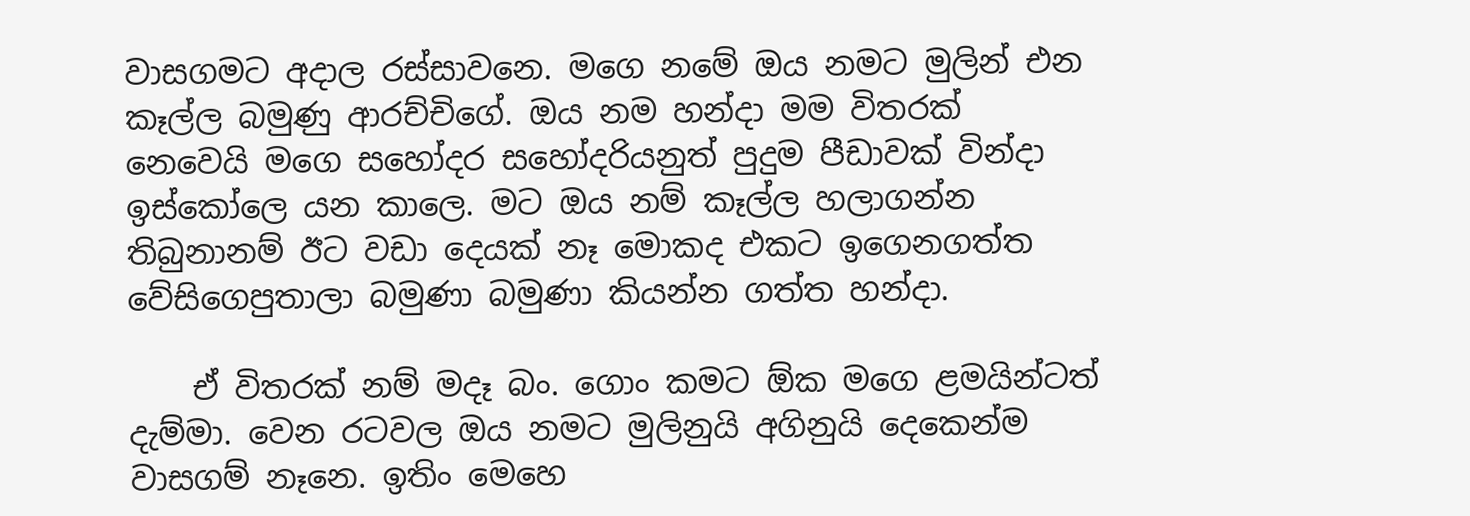වාසගමට අදාල රස්සාවනෙ. මගෙ නමේ ඔය නමට මුලින් එන කෑල්ල බමුණු ආරච්චිගේ. ඔය නම හන්දා මම විතරක් නෙවෙයි මගෙ සහෝදර සහෝදරියනුත් පුදුම පීඩාවක් වින්දා ඉස්කෝලෙ යන කාලෙ. මට ඔය නම් කෑල්ල හලාගන්න තිබුනානම් ඊට වඩා දෙයක් නෑ මොකද එකට ඉගෙනගත්ත වේසිගෙපුතාලා බමුණා බමුණා කියන්න ගත්ත හන්දා.

    ඒ විතරක් නම් මදෑ බං. ගොං කමට ඕක මගෙ ළමයින්ටත් දැම්මා. වෙන රටවල ඔය නමට මුලිනුයි අගිනුයි දෙකෙන්ම වාසගම් නෑනෙ. ඉතිං මෙහෙ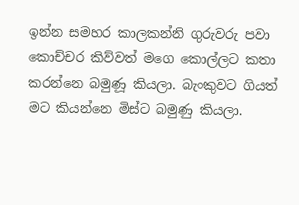ඉන්න සමහර කාලකන්නි ගුරුවරු පවා කොච්චර කිව්වත් මගෙ කොල්ලට කතා කරන්නෙ බමුණූ කියලා. බැංකුවට ගියත් මට කියන්නෙ මිස්ට බමුණු කියලා.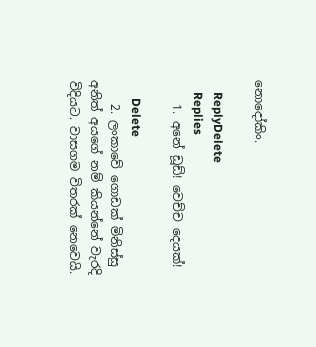නොදෝකිං.

    ReplyDelete
    Replies
    1. අනේ ඩූඩ්! වෙච්ච දෙයක්!

      Delete
    2. ලංකාවේ ගොඩක් මිනිස්සු අනිත් අයගේ නම් කියන්නේ වැරදි විදියට. වාසගම විතරක් නෙවෙයි.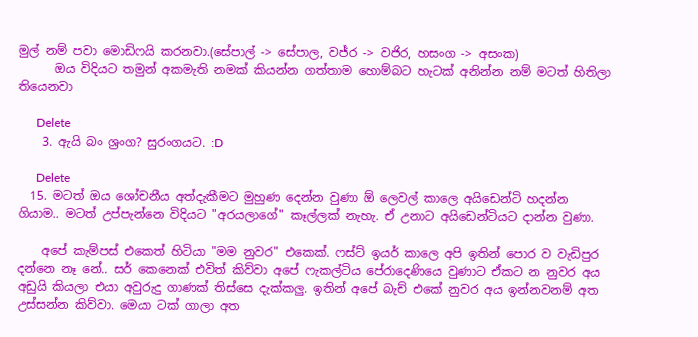මුල් නම් පවා මොඩිෆයි කරනවා.(සේපාල් -> සේපාල, වජ්ර -> වජිර, හසංග -> අසංක)
      ඔය විදියට තමුන් අකමැති නමක් කියන්න ගත්තාම හොම්බට හැටක් අනින්න නම් මටත් හිතිලා තියෙනවා

      Delete
    3. ඇයි බං ශ්‍රංග? සුරංගයට. :D

      Delete
  15. මටත් ඔය ශෝචනීය අත්දැකීමට මුහුණ දෙන්න වුණා ඕ ලෙවල් කාලෙ අයිඩෙන්ටි හදන්න ගියාම.. මටත් උප්පැන්නෙ විදියට "අරයලාගේ" කෑල්ලක් නැහැ. ඒ උනාට අයිඩෙන්ටියට දාන්න වුණා.

    අපේ කැම්පස් එකෙත් හිටියා "මම නුවර" එකෙක්. ෆස්ට් ඉයර් කාලෙ අපි ඉතින් පොර ව වැඩිපුර දන්නෙ නෑ නේ.. සර් කෙනෙක් එවිත් කිව්වා අපේ ෆැකල්ටිය පේරාදෙණියෙ වුණාට ඒකට න නුවර අය අඩුයි කියලා එයා අවුරුදු ගාණක් තිස්සෙ දැක්කලු. ඉතින් අපේ බැච් එකේ නුවර අය ඉන්නවනම් අත උස්සන්න කිව්වා. මෙයා ටක් ගාලා අත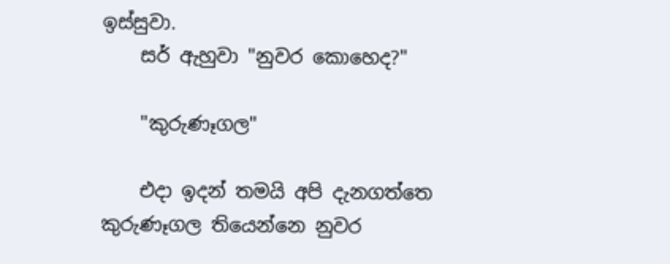ඉස්සුවා.
    සර් ඇහුවා "නුවර කොහෙද?"

    "කුරුණෑගල"

    එදා ඉදන් තමයි අපි දැනගත්තෙ කුරුණෑගල තියෙන්නෙ නුවර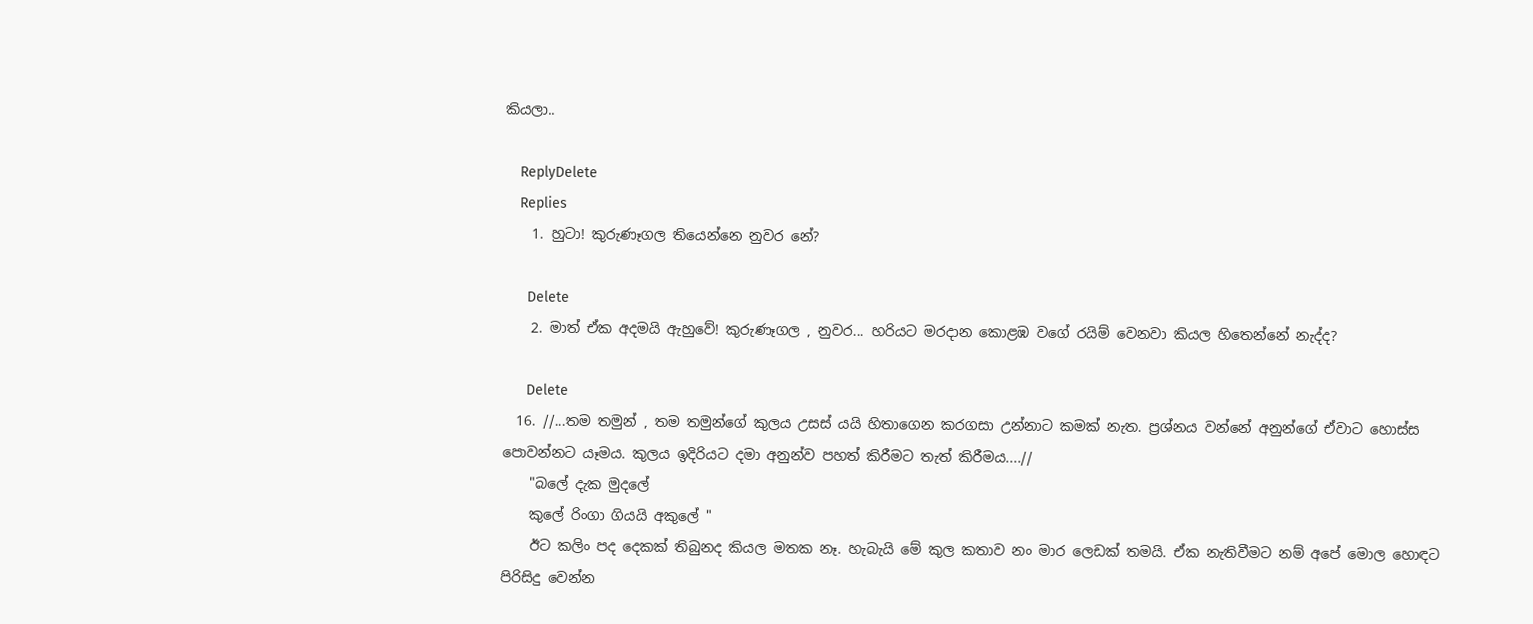කියලා..

    ReplyDelete
    Replies
    1. හුටා! කුරුණෑගල තියෙන්නෙ නුවර නේ?

      Delete
    2. මාත් ඒක අදමයි ඇහුවේ! කුරුණෑගල , නුවර... හරියට මරදාන කොළඹ වගේ රයිම් වෙනවා කියල හිතෙන්නේ නැද්ද?

      Delete
  16. //...තම තමුන් , තම තමුන්ගේ කුලය උසස් යයි හිතාගෙන කරගසා උන්නාට කමක් නැත. ප්‍රශ්නය වන්නේ අනුන්ගේ ඒවාට හොස්ස පොවන්නට යෑමය. කුලය ඉදිරියට දමා අනුන්ව පහත් කිරීමට තැත් කිරීමය....//
    "බලේ දැක මුදලේ
    කුලේ රිංගා ගියයි අකුලේ "
    ඊට කලිං පද දෙකක් තිබුනද කියල මතක නෑ. හැබැයි මේ කුල කතාව නං මාර ලෙඩක් තමයි. ඒක නැතිවීමට නම් අපේ මොල හොඳට පිරිසිදු වෙන්න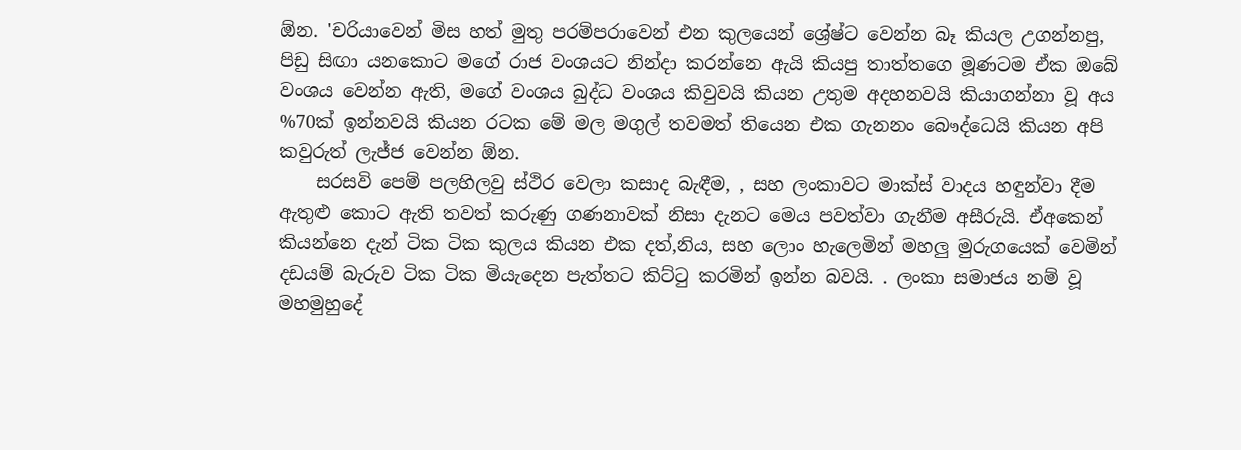ඕන. 'චරියාවෙන් මිස හත් මුතු පරම්පරාවෙන් එන කුලයෙන් ශ්‍රේෂ්ට වෙන්න බෑ කියල උගන්නපු, පිඩු සිඟා යනකොට මගේ රාජ වංශයට නින්දා කරන්නෙ ඇයි කියපු තාත්තගෙ මූණටම ඒක ඔබේ වංශය වෙන්න ඇති, මගේ වංශය බුද්ධ වංශය කිවුවයි කියන උතුම අදහනවයි කියාගන්නා වූ අය %70ක් ඉන්නවයි කියන රටක මේ මල මගුල් තවමත් තියෙන එක ගැනනං බෞද්ධෙයි කියන අපි කවුරුත් ලැජ්ජ වෙන්න ඕන.
    සරසවි පෙම් පලහිලවු ස්ථිර වෙලා කසාද බැඳීම, , සහ ලංකාවට මාක්ස් වාදය හඳුන්වා දීම ඇතුළු කොට ඇති තවත් කරුණු ගණනාවක් නිසා දැනට මෙය පවත්වා ගැනීම අසීරුයි. ඒඅකෙන් කියන්නෙ දැන් ටික ටික කුලය කියන එක දත්,නිය, සහ ලොං හැලෙමින් මහලු මුරුගයෙක් වෙමින් දඩයම් බැරුව ටික ටික මියැදෙන පැත්තට කිට්‍ටු කරමින් ඉන්න බවයි. . ලංකා සමාජය නම් වූ මහමුහුදේ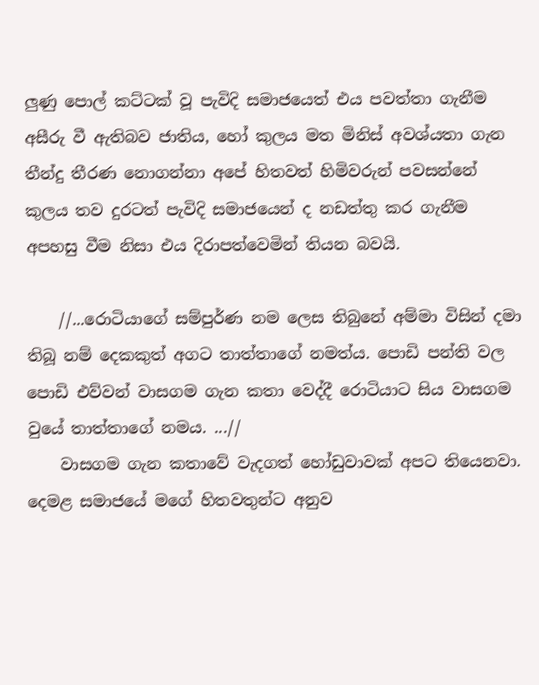ලුණු පොල් කට්ටක් වූ පැවිදි සමාජයෙත් එය පවත්තා ගැනීම අසීරු වී ඇතිබව ජාතිය, හෝ කුලය මත මිනිස් අවශ්යතා ගැන තීන්දු තීරණ නොගන්නා අපේ හිතවත් හිමිවරුන් පවසන්නේ කුලය තව දුරටත් පැවිදි සමාජයෙන් ද නඩත්තු කර ගැනීම අපහසු වීම නිසා එය දිරාපත්වෙමින් තියන බවයි.

    //...රොටියාගේ සම්පුර්ණ නම ලෙස තිබුනේ අම්මා විසින් දමා තිබූ නම් දෙකකුත් අගට තාත්තාගේ නමත්ය. පොඩි පන්ති වල පොඩි එව්වන් වාසගම ගැන කතා වෙද්දී රොටියාට සිය වාසගම වුයේ තාත්තාගේ නමය. ...//
    වාසගම ගැන කතාවේ වැදගත් හෝඩුවාවක් අපට තියෙනවා. දෙමළ සමාජයේ මගේ හිතවතුන්ට අනුව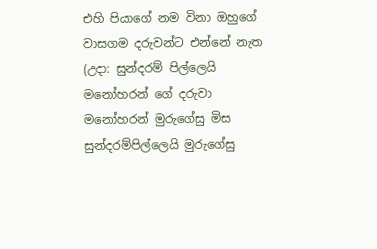එහි පියාගේ නම විනා ඔහුගේ වාසගම දරුවන්ට එන්නේ නැත (උදා: සුන්දරම් පිල්ලෙයි මනෝහරන් ගේ දරුවා මනෝහරන් මුරුගේසු මිස සුන්දරම්පිල්ලෙයි මුරුගේසු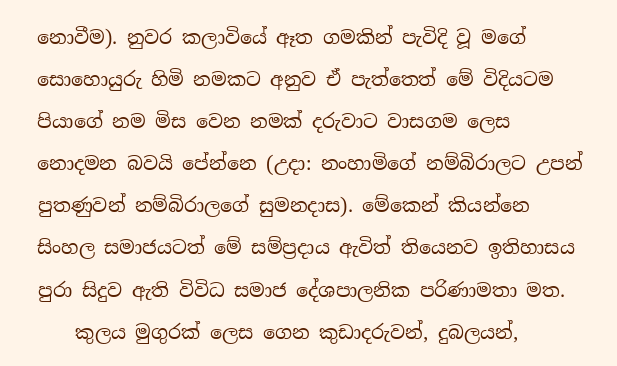නොවීම). නුවර කලාවියේ ඈත ගමකින් පැවිදි වූ මගේ සොහොයුරු හිමි නමකට අනුව ඒ පැත්තෙත් මේ විදියටම පියාගේ නම මිස වෙන නමක් දරුවාට වාසගම ලෙස නොදමන බවයි පේන්නෙ (උදා: නංහාමිගේ නම්බිරාලට උපන් පුතණුවන් නම්බිරාලගේ සුමනදාස). මේකෙන් කියන්නෙ සිංහල සමාජයටත් මේ සම්ප්‍රදාය ඇවිත් තියෙනව ඉතිහාසය පුරා සිදුව ඇති විවිධ සමාජ දේශපාලනික පරිණාමතා මත.
    කුලය මුගුරක් ලෙස ගෙන කුඩාදරුවන්, දුබලයන්,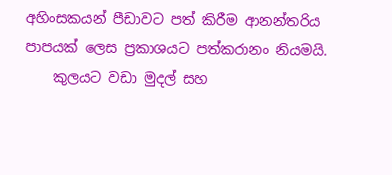අහිංසකයන් පීඩාවට පත් කිරීම ආනන්තරිය පාපයක් ලෙස ප්‍රකාශයට පත්කරානං නියමයි.
    කුලයට වඩා මුදල් සහ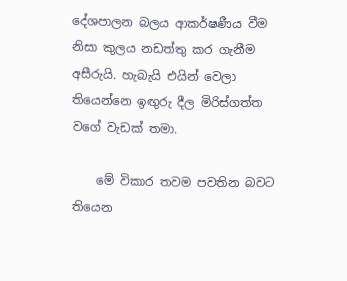දේශපාලන බලය ආකර්ෂණීය වීම නිසා කුලය නඩත්තු කර ගැනීම අසීරුයි. හැබැයි එයින් වෙලා තියෙන්නෙ ඉඟුරු දීල මිරිස්ගත්ත වගේ වැඩක් තමා.

    මේ විකාර තවම පවතින බවට තියෙන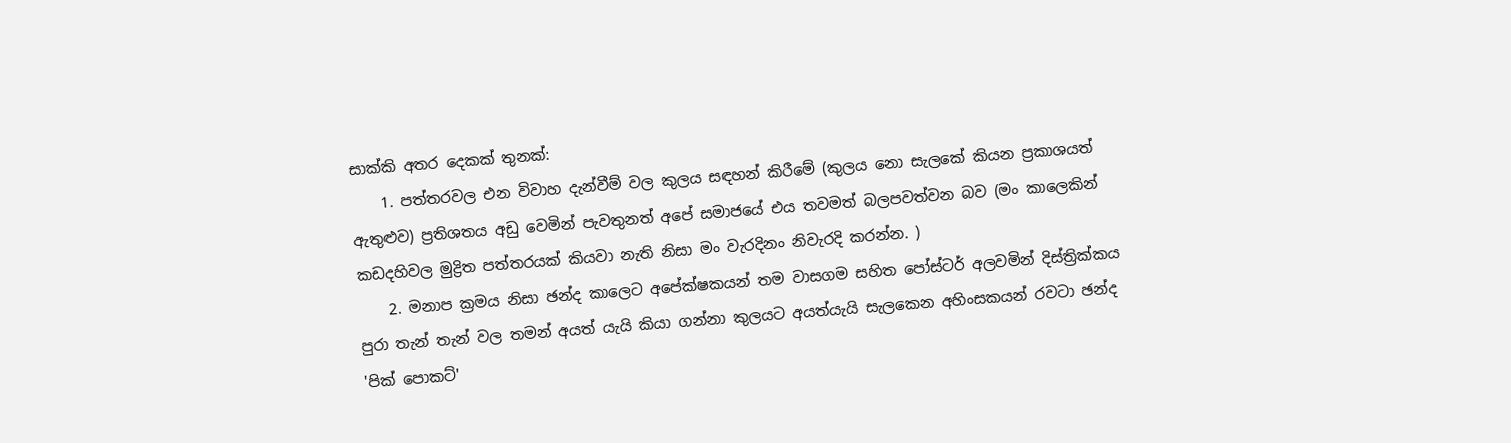සාක්කි අතර දෙකක් තුනක්:
    1. පත්තරවල එන විවාහ දැන්වීම් වල කුලය සඳහන් කිරීමේ (කුලය නො සැලකේ කියන ප්‍රකාශයත් ඇතුළුව) ප්‍රතිශතය අඩු වෙමින් පැවතුනත් අපේ සමාජයේ එය තවමත් බලපවත්වන බව (මං කාලෙකින් කඩදහිවල මුද්‍රිත පත්තරයක් කියවා නැති නිසා මං වැරදිනං නිවැරදි කරන්න. )
    2. මනාප ක්‍රමය නිසා ඡන්ද කාලෙට අපේක්ෂකයන් තම වාසගම සහිත පෝස්ටර් අලවමින් දිස්ත්‍රික්කය පුරා තැන් තැන් වල තමන් අයත් යැයි කියා ගන්නා කුලයට අයත්යැයි සැලකෙන අහිංසකයන් රවටා ඡන්ද 'පික් පොකට්'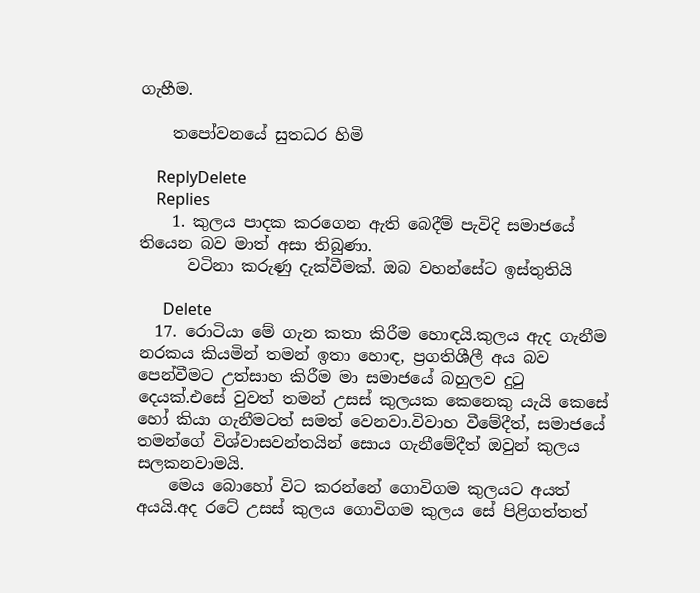ගැහීම.

    තපෝවනයේ සුතධර හිමි

    ReplyDelete
    Replies
    1. කුලය පාදක කරගෙන ඇති බෙදීම් පැවිදි සමාජයේ තියෙන බව මාත් අසා තිබුණා.
      වටිනා කරුණු දැක්වීමක්. ඔබ වහන්සේට ඉස්තුතියි

      Delete
  17. රොටියා මේ ගැන කතා කිරීම හොඳයි.කුලය ඇද ගැනීම නරකය කියමින් තමන් ඉතා හොඳ, ප්‍රගතිශීලී අය බව පෙන්වීමට උත්සාහ කිරීම මා සමාජයේ බහුලව දුටු දෙයක්.එසේ වුවත් තමන් උසස් කුලයක කෙනෙකු යැයි කෙසේ හෝ කියා ගැනීමටත් සමත් වෙනවා.විවාහ වීමේදීත්, සමාජයේ තමන්ගේ විශ්වාසවන්තයින් සොය ගැනීමේදීත් ඔවුන් කුලය සලකනවාමයි.
    මෙය බොහෝ විට කරන්නේ ගොවිගම කුලයට අයත් අයයි.අද රටේ උසස් කුලය ගොවිගම කුලය සේ පිළිගත්තත්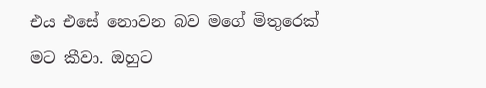එය එසේ නොවන බව මගේ මිතුරෙක් මට කීවා. ඔහුට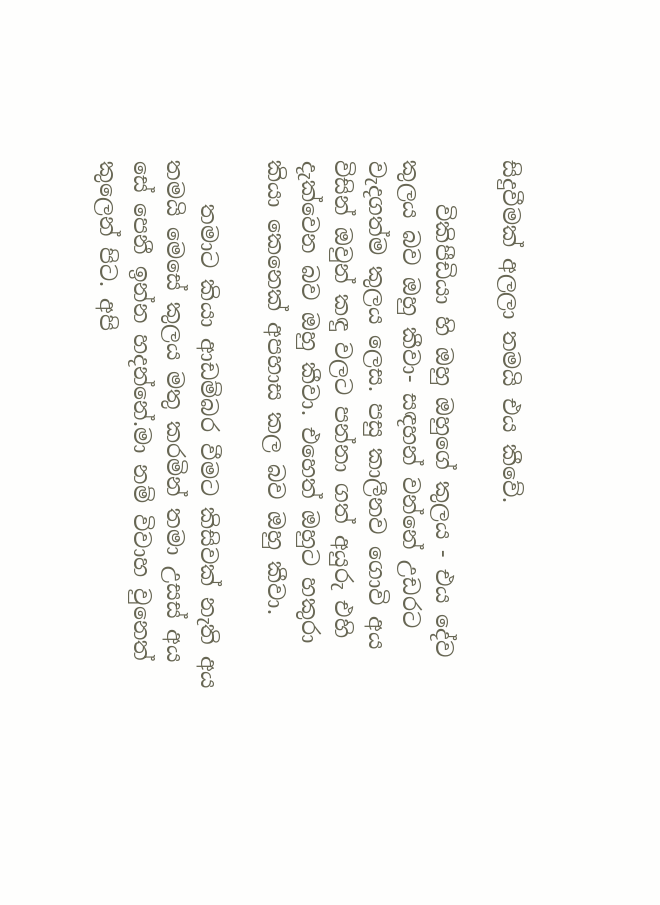සිදුවීමක් අලලා තමයි එය කීවේ.

    විකිපීඩියා හි ඔහු ඔහුගේ කුලය - එය දේව කුලය බව ඔහු කීවා- සඳහන් වන්නේ උඩරට වැදගත්ම කුලය ලෙස. පසු කාලීනව ගොවි අය විසින් ඔවුන් කඳු වලට පන්නා ගත් අයුරු එහි දැක්වෙන බව ඔහු කීවා. එහෙත් ඔහුට හකුරා කියා කෙනෙක් අපහාස කල බව ඔහු කීවා.

    තමාට කියා ආඩම්බර වීමට කිසිවක් නැති අය තමයි මෙසේ කුලය මතු කරමින් තමා උසස් අය සේ පෙනී ඉන්න හදන්නේ.මා නම් විවාහ වුනෙත් කුලෙන් පිට. අපි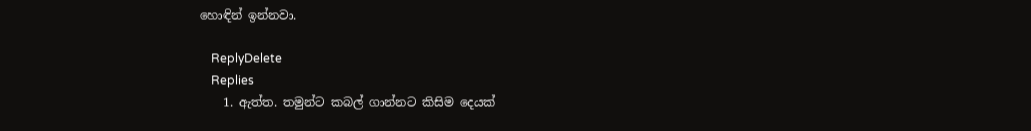හොඳින් ඉන්නවා.

    ReplyDelete
    Replies
    1. ඇත්ත. තමුන්ට කබල් ගාන්නට කිසිම දෙයක්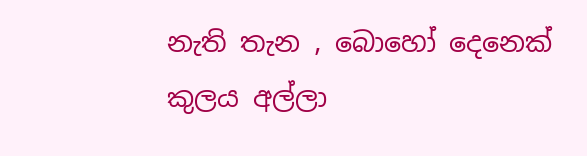නැති තැන , බොහෝ දෙනෙක් කුලය අල්ලා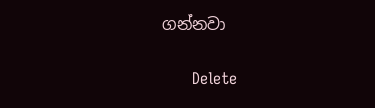ගන්නවා

      Delete